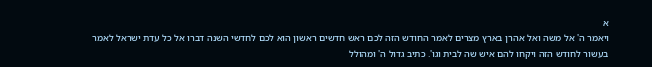א
ויאמר ה' אל משה ואל אהרן בארץ מצרים לאמר החודש הזה לכם ראש חדשים ראשון הוא לכם לחדשי השנה דברו אל כל עדת ישראל לאמר בעשור לחודש הזה ויקחו להם איש שה לבית וגו'. כתיב גדול ה' ומהולל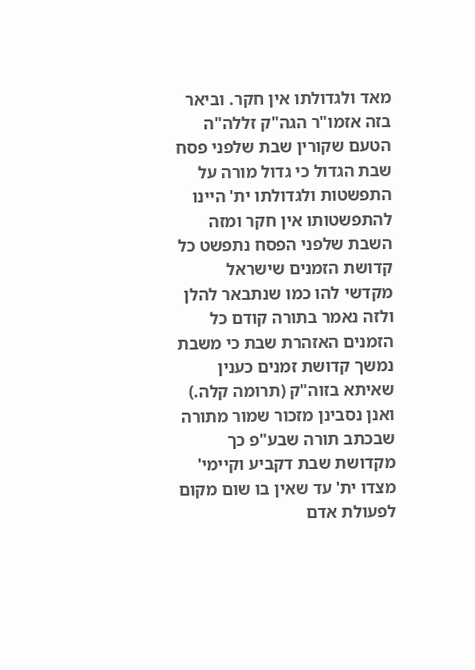מאד ולגדולתו אין חקר. וביאר בזה אזמו"ר הגה"ק זללה"ה הטעם שקורין שבת שלפני פסח שבת הגדול כי גדול מורה על התפשטות ולגדולתו ית' היינו להתפשטותו אין חקר ומזה השבת שלפני הפסח נתפשט כל קדושת הזמנים שישראל מקדשי להו כמו שנתבאר להלן ולזה נאמר בתורה קודם כל הזמנים האזהרת שבת כי משבת נמשך קדושת זמנים כענין שאיתא בזוה"ק (תרומה קלה.) ואנן נסבינן מזכור שמור מתורה שבכתב תורה שבע"פ כך מקדושת שבת דקביע וקיימי' מצדו ית' עד שאין בו שום מקום לפעולת אדם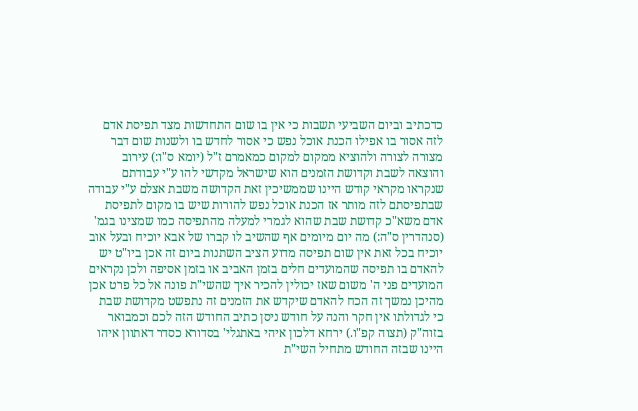כדכתיב וביום השביעי תשבות כי אין בו שום התחדשות מצד תפיסת אדם לזה אסור בו אפילו הכנת אוכל נפש כי אסור לחדש בו ולשנות שום דבר מצורה לצורה ולהוציא ממקום למקום כמאמרם ז"ל (יומא ס"ו:) עירוב והוצאה לשבת וקדושת הזמנים הוא שישראל מקדשי להו ע"י עבודתם שנקראו מקראי קודש היינו שממשיכין זאת הקדושה משבת אצלם ע"י עבודה שבתפיסתם לזה מותר אז הכנת אוכל נפש להורות שיש בו מקום לתפיסת אדם משא"כ קדושת שבת שהוא לגמרי למעלה מהתפיסה כמו שמצינו בגמ' (סנהדרין ס"ה:) מה יום מיומים אף שהשיב לו קברו של אבא יוכיח ובעל אוב יוכיח בכל זאת אין שום תפיסה מדוע הציב השתנות ביום זה אכן ביו"ט יש להאדם בו תפיסה שהמועדים חלים בזמן האביב או בזמן אסיפה ולכן נקראים המועדים פני ה' משום שאז יכולין להכיר איך שהשי"ת פונה אל כל פרט אכן מהיכן נמשך זה הכח להאדם שיקדש את הזמנים זה נתפשט מקדושת שבת כי לגדולתו אין חקר והנה על חודש ניסן כתיב החודש הזה לכם וכמבואר בזוה"ק (תצוה קפ"ו.) ירחא דלכון איהי באתגלי' בסדורא כסדר דאתוון איהו היינו שבזה החודש מתחיל השי"ת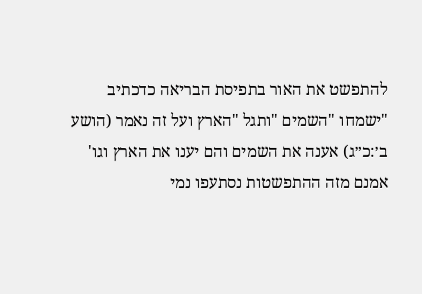להתפשט את האור בתפיסת הבריאה כדכתיב "ישמחו "השמים "ותגל "הארץ ועל זה נאמר (הושע ב׳:כ״ג) אענה את השמים והם יענו את הארץ וגו' אמנם מזה ההתפשטות נסתעפו נמי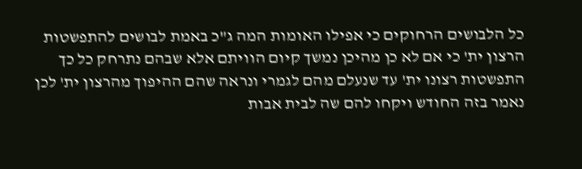כל הלבושים הרחוקים כי אפילו האומות המה ג"כ באמת לבושים להתפשטות הרצון ית' כי אם לא כן מהיכן נמשך קיום הוויתם אלא שבהם נתרחק כל כך התפשטות רצונו ית' עד שנעלם מהם לגמרי ונראה שהם ההיפוך מהרצון ית' לכן נאמר בזה החודש ויקחו להם שה לבית אבות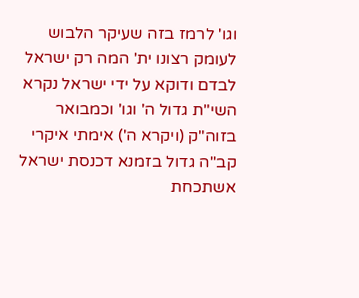וגו' לרמז בזה שעיקר הלבוש לעומק רצונו ית' המה רק ישראל לבדם ודוקא על ידי ישראל נקרא השי"ת גדול ה' וגו' וכמבואר בזוה"ק (ויקרא ה') אימתי איקרי קב"ה גדול בזמנא דכנסת ישראל אשתכחת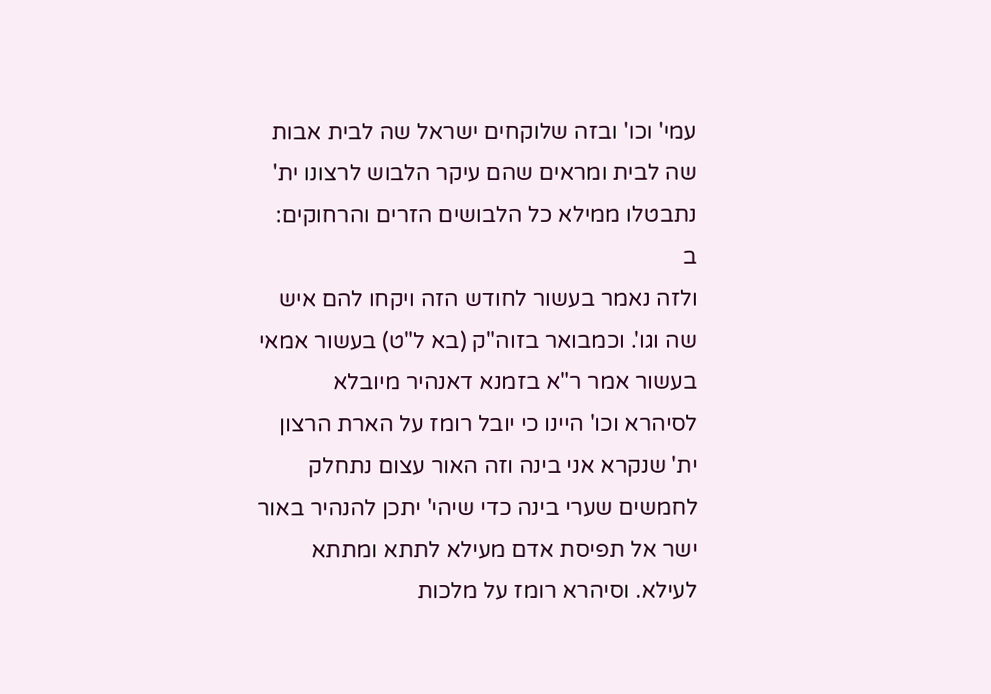עמי' וכו' ובזה שלוקחים ישראל שה לבית אבות שה לבית ומראים שהם עיקר הלבוש לרצונו ית' נתבטלו ממילא כל הלבושים הזרים והרחוקים:
ב
ולזה נאמר בעשור לחודש הזה ויקחו להם איש שה וגו'. וכמבואר בזוה"ק (בא ל"ט) בעשור אמאי בעשור אמר ר"א בזמנא דאנהיר מיובלא לסיהרא וכו' היינו כי יובל רומז על הארת הרצון ית' שנקרא אני בינה וזה האור עצום נתחלק לחמשים שערי בינה כדי שיהי' יתכן להנהיר באור ישר אל תפיסת אדם מעילא לתתא ומתתא לעילא. וסיהרא רומז על מלכות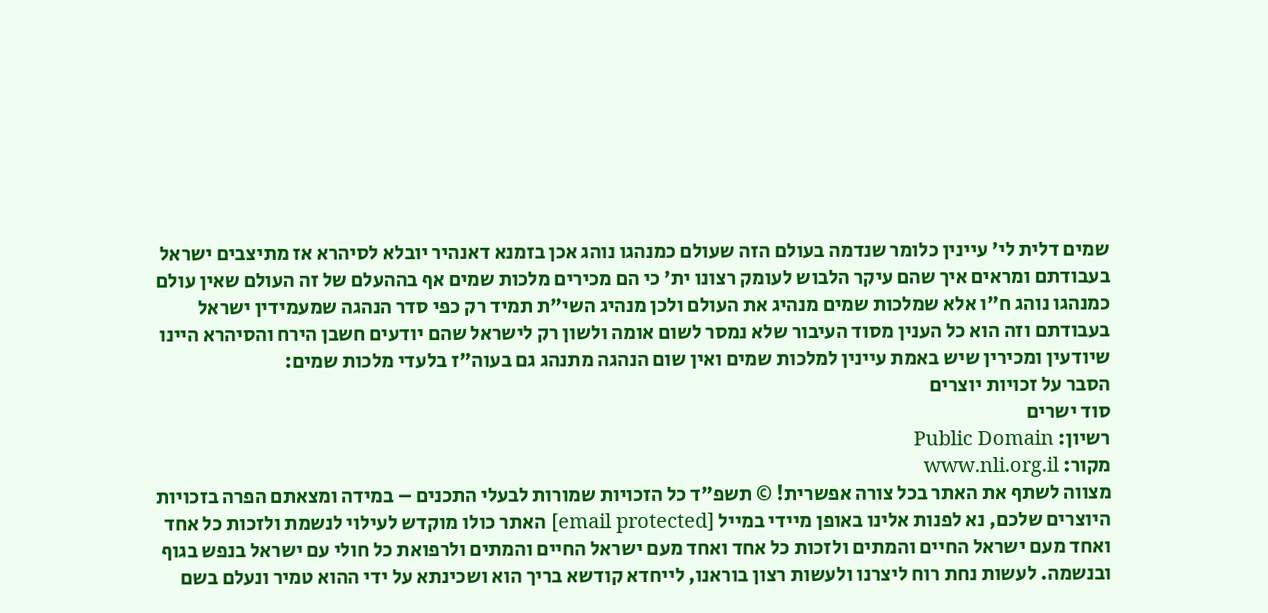שמים דלית לי' עיינין כלומר שנדמה בעולם הזה שעולם כמנהגו נוהג אכן בזמנא דאנהיר יובלא לסיהרא אז מתיצבים ישראל בעבודתם ומראים איך שהם עיקר הלבוש לעומק רצונו ית' כי הם מכירים מלכות שמים אף בההעלם של זה העולם שאין עולם כמנהגו נוהג ח"ו אלא שמלכות שמים מנהיג את העולם ולכן מנהיג השי"ת תמיד רק כפי סדר הנהגה שמעמידין ישראל בעבודתם וזה הוא כל הענין מסוד העיבור שלא נמסר לשום אומה ולשון רק לישראל שהם יודעים חשבן הירח והסיהרא היינו שיודעין ומכירין שיש באמת עיינין למלכות שמים ואין שום הנהגה מתנהג גם בעוה"ז בלעדי מלכות שמים:
הסבר על זכויות יוצרים
סוד ישרים
רשיון: Public Domain
מקור: www.nli.org.il
מצווה לשתף את האתר בכל צורה אפשרית! © תשפ"ד כל הזכויות שמורות לבעלי התכנים – במידה ומצאתם הפרה בזכויות היוצרים שלכם, נא לפנות אלינו באופן מיידי במייל [email protected] האתר כולו מוקדש לעילוי לנשמת ולזכות כל אחד ואחד מעם ישראל החיים והמתים ולזכות כל אחד ואחד מעם ישראל החיים והמתים ולרפואת כל חולי עם ישראל בנפש בגוף ובנשמה. לעשות נחת רוח ליצרנו ולעשות רצון בוראנו, לייחדא קודשא בריך הוא ושכינתא על ידי ההוא טמיר ונעלם בשם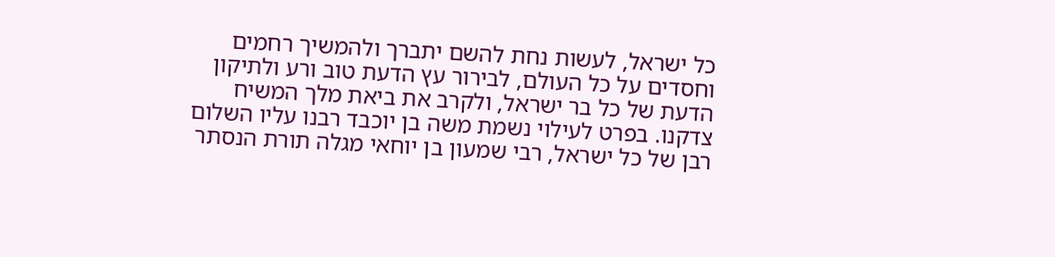כל ישראל, לעשות נחת להשם יתברך ולהמשיך רחמים וחסדים על כל העולם, לבירור עץ הדעת טוב ורע ולתיקון הדעת של כל בר ישראל, ולקרב את ביאת מלך המשיח צדקנו. בפרט לעילוי נשמת משה בן יוכבד רבנו עליו השלום רבן של כל ישראל, רבי שמעון בן יוחאי מגלה תורת הנסתר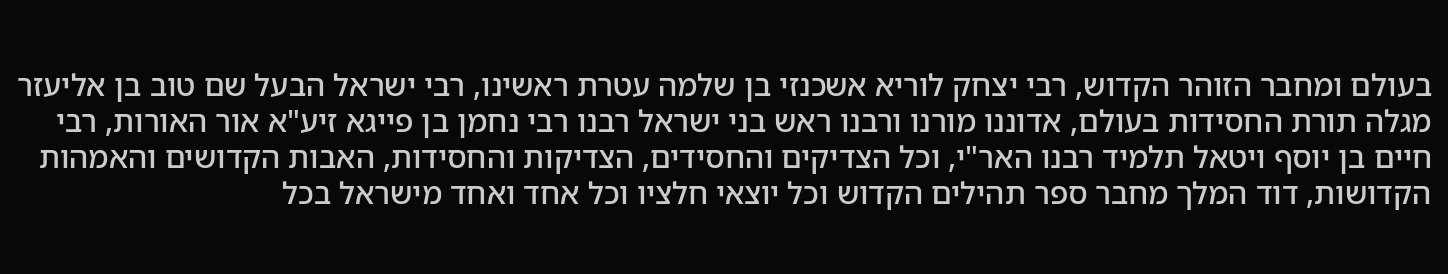בעולם ומחבר הזוהר הקדוש, רבי יצחק לוריא אשכנזי בן שלמה עטרת ראשינו, רבי ישראל הבעל שם טוב בן אליעזר מגלה תורת החסידות בעולם, אדוננו מורנו ורבנו ראש בני ישראל רבנו רבי נחמן בן פייגא זיע"א אור האורות, רבי חיים בן יוסף ויטאל תלמיד רבנו האר"י, וכל הצדיקים והחסידים, הצדיקות והחסידות, האבות הקדושים והאמהות הקדושות, דוד המלך מחבר ספר תהילים הקדוש וכל יוצאי חלציו וכל אחד ואחד מישראל בכל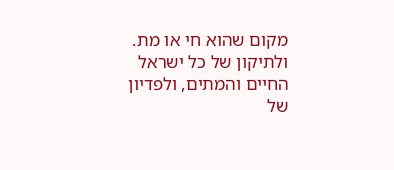מקום שהוא חי או מת. ולתיקון של כל ישראל החיים והמתים, ולפדיון של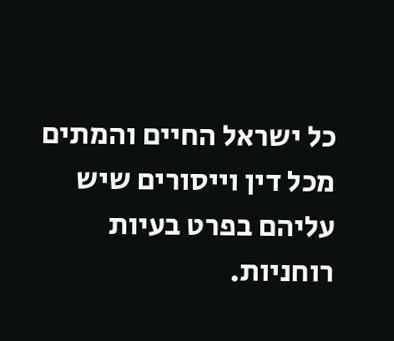כל ישראל החיים והמתים מכל דין וייסורים שיש עליהם בפרט בעיות רוחניות.